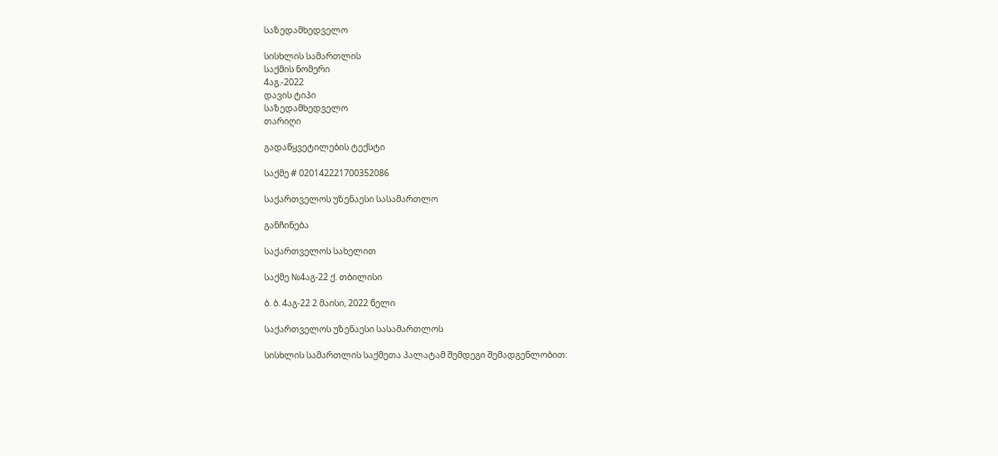საზედამხედველო

სისხლის სამართლის
საქმის ნომერი
4აგ.-2022
დავის ტიპი
საზედამხედველო
თარიღი

გადაწყვეტილების ტექსტი

საქმე # 020142221700352086

საქართველოს უზენაესი სასამართლო

განჩინება

საქართველოს სახელით

საქმე №4აგ-22 ქ. თბილისი

ბ. ბ. 4აგ-22 2 მაისი, 2022 წელი

საქართველოს უზენაესი სასამართლოს

სისხლის სამართლის საქმეთა პალატამ შემდეგი შემადგენლობით: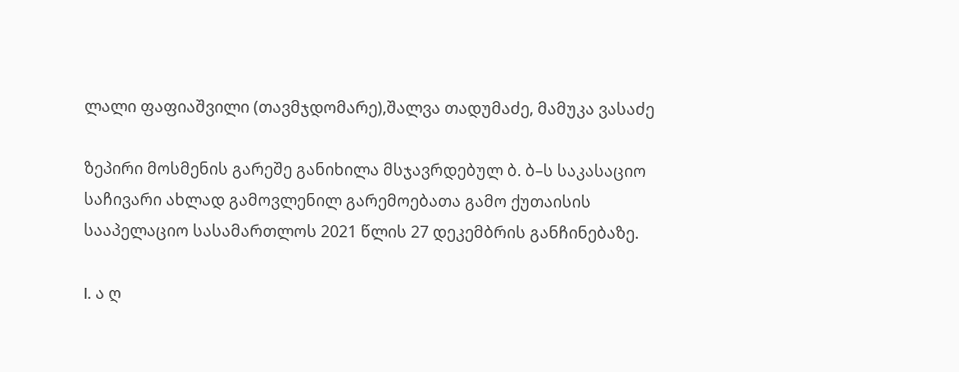ლალი ფაფიაშვილი (თავმჯდომარე),შალვა თადუმაძე, მამუკა ვასაძე

ზეპირი მოსმენის გარეშე განიხილა მსჯავრდებულ ბ. ბ–ს საკასაციო საჩივარი ახლად გამოვლენილ გარემოებათა გამო ქუთაისის სააპელაციო სასამართლოს 2021 წლის 27 დეკემბრის განჩინებაზე.

I. ა ღ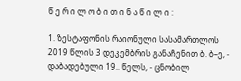წ ე რ ი ლ ო ბ ი თ ი ნ ა წ ი ლ ი :

1. ზესტაფონის რაიონული სასამართლოს 2019 წლის 3 დეკემბრის განაჩენით ბ. ბ–ე, - დაბადებული 19.. წელს, - ცნობილ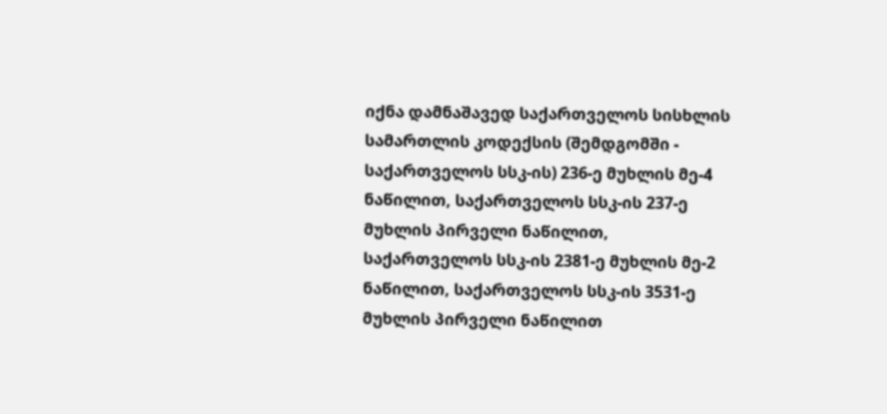იქნა დამნაშავედ საქართველოს სისხლის სამართლის კოდექსის (შემდგომში - საქართველოს სსკ-ის) 236-ე მუხლის მე-4 ნაწილით, საქართველოს სსკ-ის 237-ე მუხლის პირველი ნაწილით, საქართველოს სსკ-ის 2381-ე მუხლის მე-2 ნაწილით, საქართველოს სსკ-ის 3531-ე მუხლის პირველი ნაწილით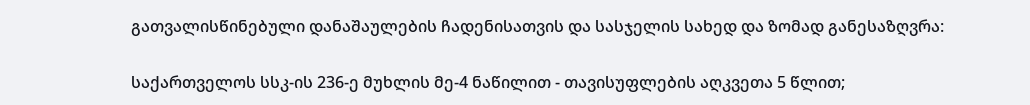გათვალისწინებული დანაშაულების ჩადენისათვის და სასჯელის სახედ და ზომად განესაზღვრა:

საქართველოს სსკ-ის 236-ე მუხლის მე-4 ნაწილით - თავისუფლების აღკვეთა 5 წლით;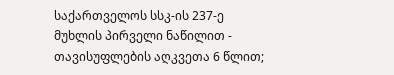საქართველოს სსკ-ის 237-ე მუხლის პირველი ნაწილით - თავისუფლების აღკვეთა 6 წლით;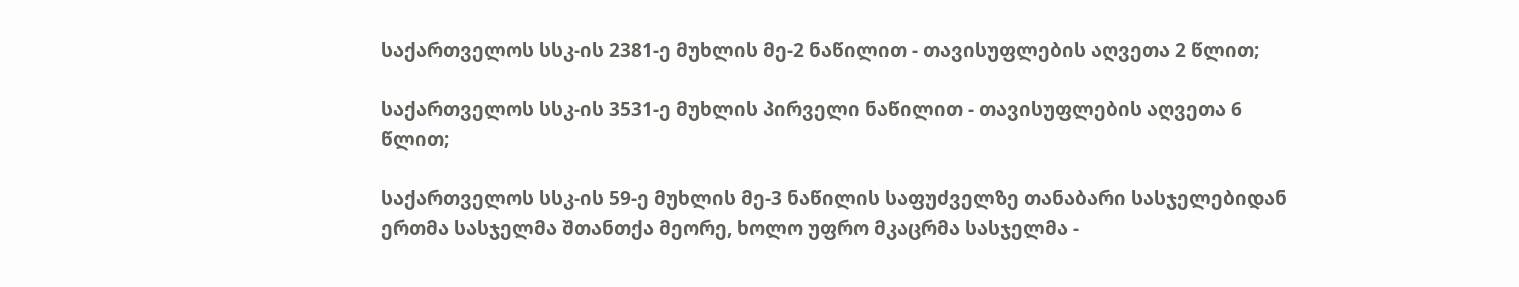საქართველოს სსკ-ის 2381-ე მუხლის მე-2 ნაწილით - თავისუფლების აღვეთა 2 წლით;

საქართველოს სსკ-ის 3531-ე მუხლის პირველი ნაწილით - თავისუფლების აღვეთა 6 წლით;

საქართველოს სსკ-ის 59-ე მუხლის მე-3 ნაწილის საფუძველზე თანაბარი სასჯელებიდან ერთმა სასჯელმა შთანთქა მეორე, ხოლო უფრო მკაცრმა სასჯელმა -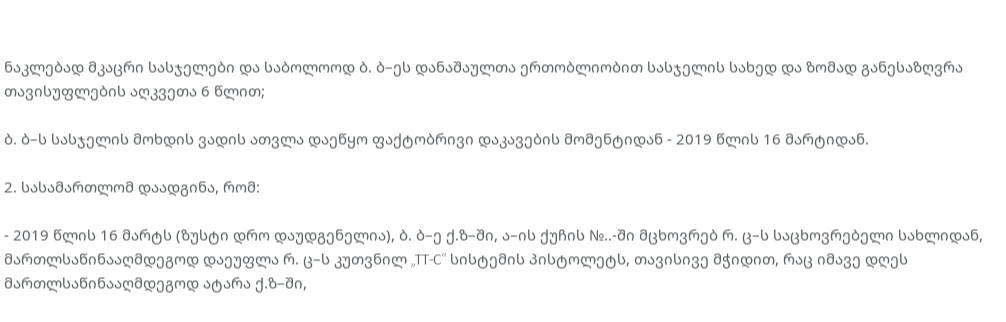ნაკლებად მკაცრი სასჯელები და საბოლოოდ ბ. ბ–ეს დანაშაულთა ერთობლიობით სასჯელის სახედ და ზომად განესაზღვრა თავისუფლების აღკვეთა 6 წლით;

ბ. ბ–ს სასჯელის მოხდის ვადის ათვლა დაეწყო ფაქტობრივი დაკავების მომენტიდან - 2019 წლის 16 მარტიდან.

2. სასამართლომ დაადგინა, რომ:

- 2019 წლის 16 მარტს (ზუსტი დრო დაუდგენელია), ბ. ბ–ე ქ.ზ–ში, ა–ის ქუჩის №..-ში მცხოვრებ რ. ც–ს საცხოვრებელი სახლიდან, მართლსაწინააღმდეგოდ დაეუფლა რ. ც–ს კუთვნილ „TT-C“ სისტემის პისტოლეტს, თავისივე მჭიდით, რაც იმავე დღეს მართლსაწინააღმდეგოდ ატარა ქ.ზ–ში,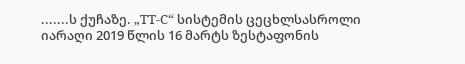.......ს ქუჩაზე. „TT-C“ სისტემის ცეცხლსასროლი იარაღი 2019 წლის 16 მარტს ზესტაფონის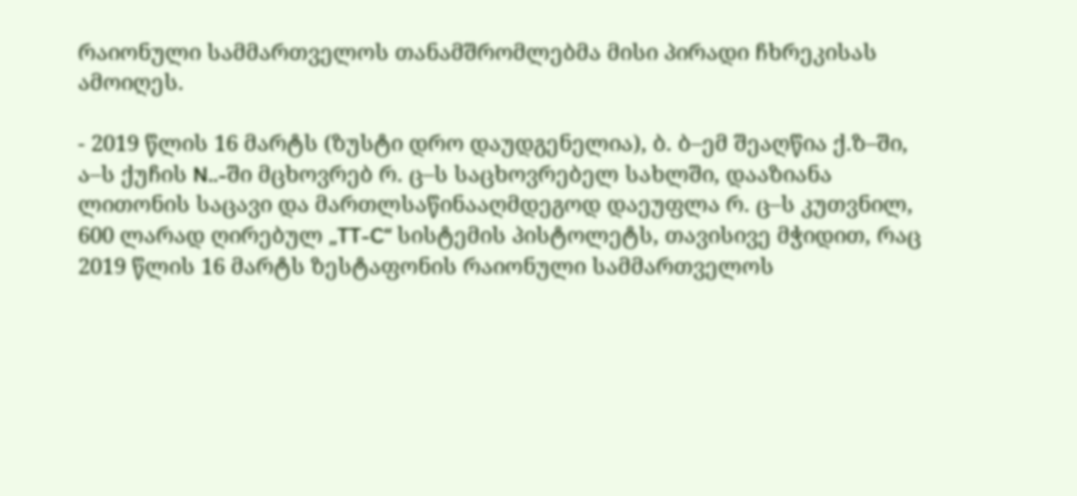რაიონული სამმართველოს თანამშრომლებმა მისი პირადი ჩხრეკისას ამოიღეს.

- 2019 წლის 16 მარტს (ზუსტი დრო დაუდგენელია), ბ. ბ–ემ შეაღწია ქ.ზ–ში, ა–ს ქუჩის N..-ში მცხოვრებ რ. ც–ს საცხოვრებელ სახლში, დააზიანა ლითონის საცავი და მართლსაწინააღმდეგოდ დაეუფლა რ. ც–ს კუთვნილ, 600 ლარად ღირებულ „TT-C“ სისტემის პისტოლეტს, თავისივე მჭიდით, რაც 2019 წლის 16 მარტს ზესტაფონის რაიონული სამმართველოს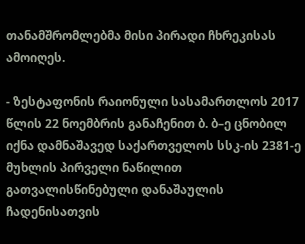თანამშრომლებმა მისი პირადი ჩხრეკისას ამოიღეს.

- ზესტაფონის რაიონული სასამართლოს 2017 წლის 22 ნოემბრის განაჩენით ბ. ბ–ე ცნობილ იქნა დამნაშავედ საქართველოს სსკ-ის 2381-ე მუხლის პირველი ნაწილით გათვალისწინებული დანაშაულის ჩადენისათვის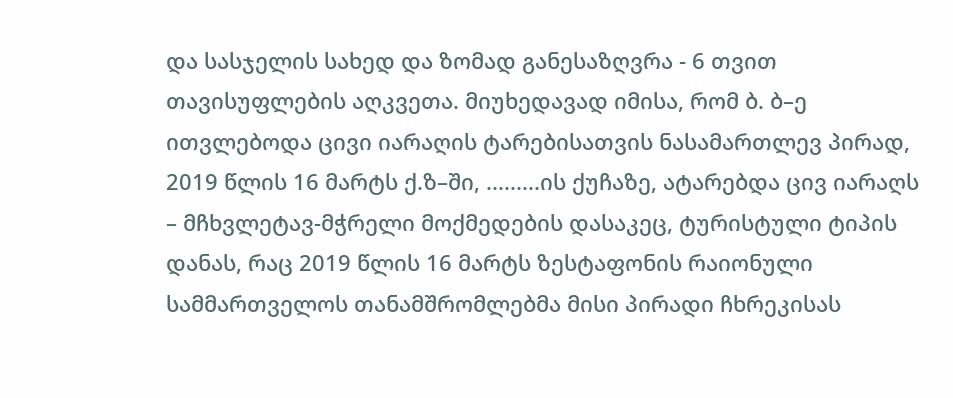და სასჯელის სახედ და ზომად განესაზღვრა - 6 თვით თავისუფლების აღკვეთა. მიუხედავად იმისა, რომ ბ. ბ–ე ითვლებოდა ცივი იარაღის ტარებისათვის ნასამართლევ პირად, 2019 წლის 16 მარტს ქ.ზ–ში, .........ის ქუჩაზე, ატარებდა ცივ იარაღს – მჩხვლეტავ-მჭრელი მოქმედების დასაკეც, ტურისტული ტიპის დანას, რაც 2019 წლის 16 მარტს ზესტაფონის რაიონული სამმართველოს თანამშრომლებმა მისი პირადი ჩხრეკისას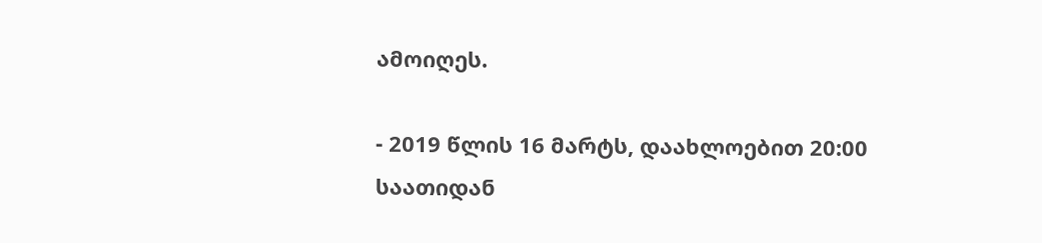ამოიღეს.

- 2019 წლის 16 მარტს, დაახლოებით 20:00 საათიდან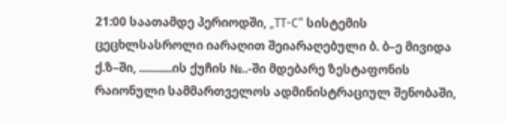21:00 საათამდე პერიოდში, „TT-C“ სისტემის ცეცხლსასროლი იარაღით შეიარაღებული ბ. ბ–ე მივიდა ქ.ზ–ში, ...........ის ქუჩის №..-ში მდებარე ზესტაფონის რაიონული სამმართველოს ადმინისტრაციულ შენობაში,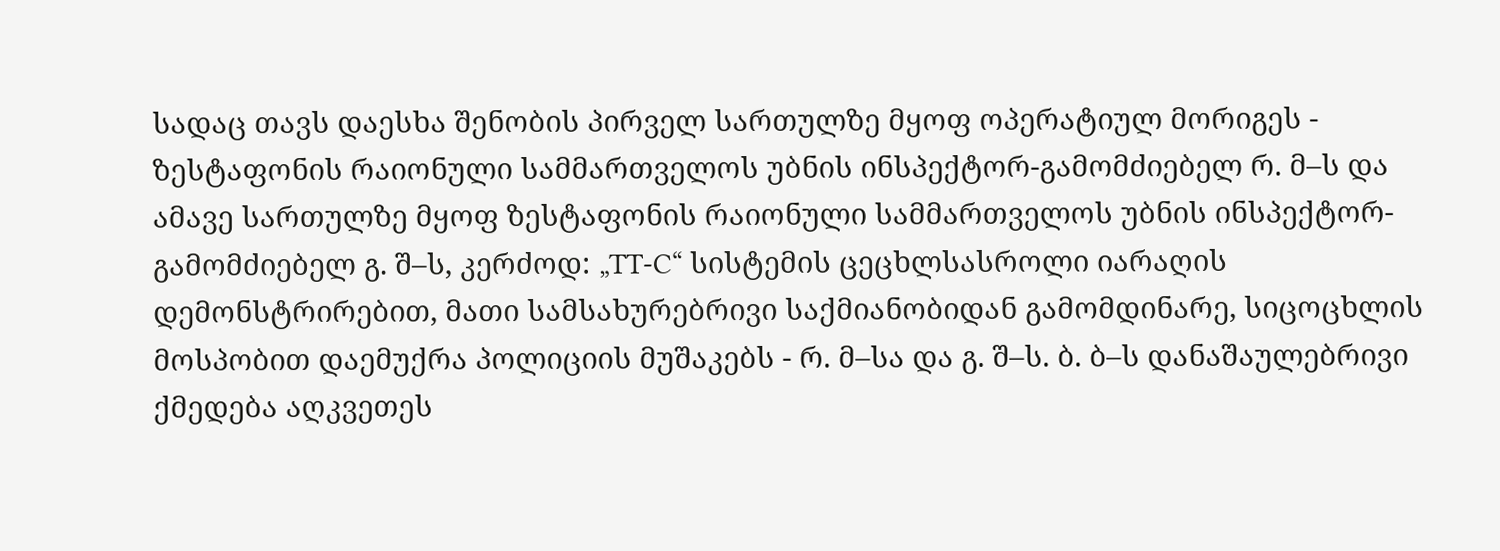სადაც თავს დაესხა შენობის პირველ სართულზე მყოფ ოპერატიულ მორიგეს - ზესტაფონის რაიონული სამმართველოს უბნის ინსპექტორ-გამომძიებელ რ. მ–ს და ამავე სართულზე მყოფ ზესტაფონის რაიონული სამმართველოს უბნის ინსპექტორ-გამომძიებელ გ. შ–ს, კერძოდ: „TT-C“ სისტემის ცეცხლსასროლი იარაღის დემონსტრირებით, მათი სამსახურებრივი საქმიანობიდან გამომდინარე, სიცოცხლის მოსპობით დაემუქრა პოლიციის მუშაკებს - რ. მ–სა და გ. შ–ს. ბ. ბ–ს დანაშაულებრივი ქმედება აღკვეთეს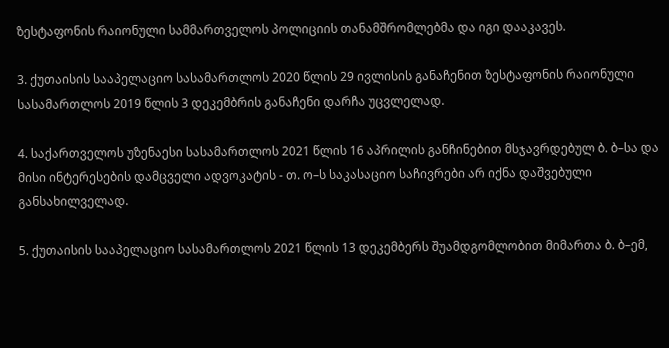ზესტაფონის რაიონული სამმართველოს პოლიციის თანამშრომლებმა და იგი დააკავეს.

3. ქუთაისის სააპელაციო სასამართლოს 2020 წლის 29 ივლისის განაჩენით ზესტაფონის რაიონული სასამართლოს 2019 წლის 3 დეკემბრის განაჩენი დარჩა უცვლელად.

4. საქართველოს უზენაესი სასამართლოს 2021 წლის 16 აპრილის განჩინებით მსჯავრდებულ ბ. ბ–სა და მისი ინტერესების დამცველი ადვოკატის - თ. ო–ს საკასაციო საჩივრები არ იქნა დაშვებული განსახილველად.

5. ქუთაისის სააპელაციო სასამართლოს 2021 წლის 13 დეკემბერს შუამდგომლობით მიმართა ბ. ბ–ემ,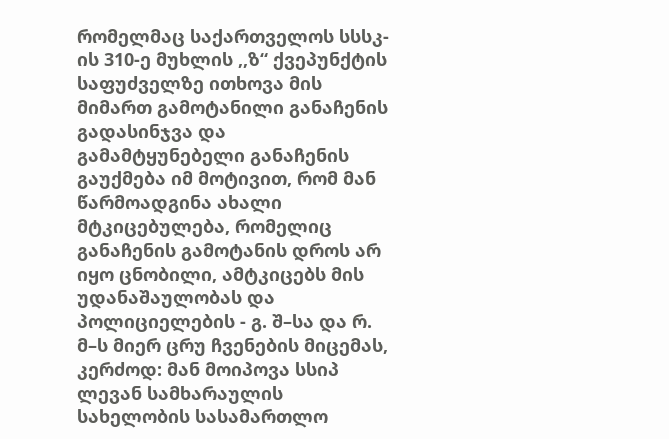რომელმაც საქართველოს სსსკ-ის 310-ე მუხლის ,,ზ“ ქვეპუნქტის საფუძველზე ითხოვა მის მიმართ გამოტანილი განაჩენის გადასინჯვა და გამამტყუნებელი განაჩენის გაუქმება იმ მოტივით, რომ მან წარმოადგინა ახალი მტკიცებულება, რომელიც განაჩენის გამოტანის დროს არ იყო ცნობილი, ამტკიცებს მის უდანაშაულობას და პოლიციელების - გ. შ–სა და რ. მ–ს მიერ ცრუ ჩვენების მიცემას, კერძოდ: მან მოიპოვა სსიპ ლევან სამხარაულის სახელობის სასამართლო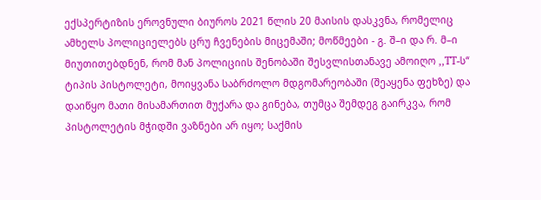ექსპერტიზის ეროვნული ბიუროს 2021 წლის 20 მაისის დასკვნა, რომელიც ამხელს პოლიციელებს ცრუ ჩვენების მიცემაში; მოწმეები - გ. შ–ი და რ. მ–ი მიუთითებდნენ, რომ მან პოლიციის შენობაში შესვლისთანავე ამოიღო ,,TT-ს“ ტიპის პისტოლეტი, მოიყვანა საბრძოლო მდგომარეობაში (შეაყენა ფეხზე) და დაიწყო მათი მისამართით მუქარა და გინება, თუმცა შემდეგ გაირკვა, რომ პისტოლეტის მჭიდში ვაზნები არ იყო; საქმის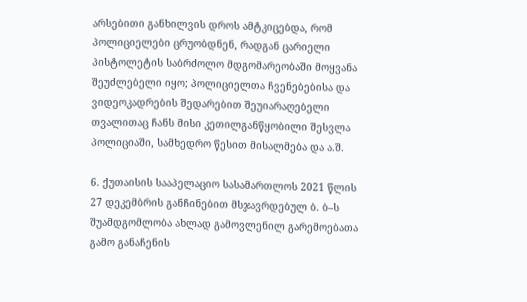არსებითი განხილვის დროს ამტკიცებდა, რომ პოლიციელები ცრუობდნენ, რადგან ცარიელი პისტოლეტის საბრძოლო მდგომარეობაში მოყვანა შეუძლებელი იყო; პოლიციელთა ჩვენებებისა და ვიდეოკადრების შედარებით შეუიარაღებელი თვალითაც ჩანს მისი კეთილგანწყობილი შესვლა პოლიციაში, სამხედრო წესით მისალმება და ა.შ.

6. ქუთაისის სააპელაციო სასამართლოს 2021 წლის 27 დეკემბრის განჩინებით მსჯავრდებულ ბ. ბ–ს შუამდგომლობა ახლად გამოვლენილ გარემოებათა გამო განაჩენის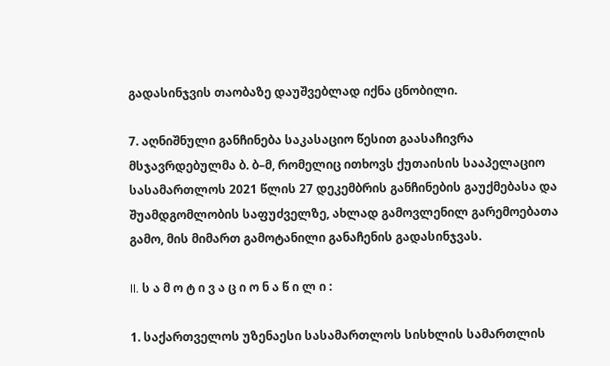გადასინჯვის თაობაზე დაუშვებლად იქნა ცნობილი.

7. აღნიშნული განჩინება საკასაციო წესით გაასაჩივრა მსჯავრდებულმა ბ. ბ–მ, რომელიც ითხოვს ქუთაისის სააპელაციო სასამართლოს 2021 წლის 27 დეკემბრის განჩინების გაუქმებასა და შუამდგომლობის საფუძველზე, ახლად გამოვლენილ გარემოებათა გამო, მის მიმართ გამოტანილი განაჩენის გადასინჯვას.

II. ს ა მ ო ტ ი ვ ა ც ი ო ნ ა წ ი ლ ი :

1. საქართველოს უზენაესი სასამართლოს სისხლის სამართლის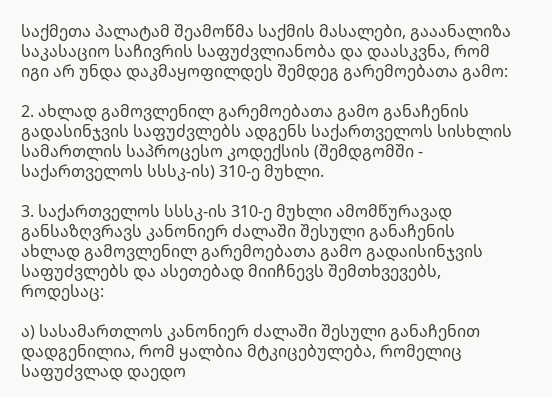საქმეთა პალატამ შეამოწმა საქმის მასალები, გააანალიზა საკასაციო საჩივრის საფუძვლიანობა და დაასკვნა, რომ იგი არ უნდა დაკმაყოფილდეს შემდეგ გარემოებათა გამო:

2. ახლად გამოვლენილ გარემოებათა გამო განაჩენის გადასინჯვის საფუძვლებს ადგენს საქართველოს სისხლის სამართლის საპროცესო კოდექსის (შემდგომში - საქართველოს სსსკ-ის) 310-ე მუხლი.

3. საქართველოს სსსკ-ის 310-ე მუხლი ამომწურავად განსაზღვრავს კანონიერ ძალაში შესული განაჩენის ახლად გამოვლენილ გარემოებათა გამო გადაისინჯვის საფუძვლებს და ასეთებად მიიჩნევს შემთხვევებს, როდესაც:

ა) სასამართლოს კანონიერ ძალაში შესული განაჩენით დადგენილია, რომ ყალბია მტკიცებულება, რომელიც საფუძვლად დაედო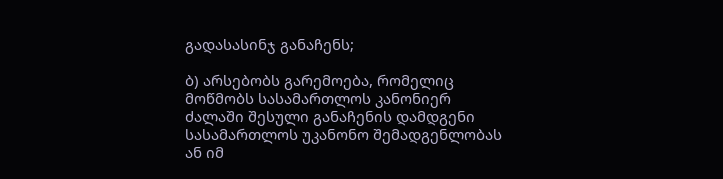გადასასინჯ განაჩენს;

ბ) არსებობს გარემოება, რომელიც მოწმობს სასამართლოს კანონიერ ძალაში შესული განაჩენის დამდგენი სასამართლოს უკანონო შემადგენლობას ან იმ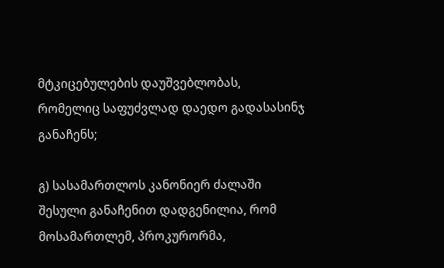მტკიცებულების დაუშვებლობას, რომელიც საფუძვლად დაედო გადასასინჯ განაჩენს;

გ) სასამართლოს კანონიერ ძალაში შესული განაჩენით დადგენილია, რომ მოსამართლემ, პროკურორმა,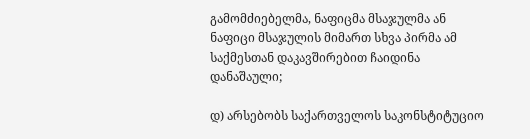გამომძიებელმა, ნაფიცმა მსაჯულმა ან ნაფიცი მსაჯულის მიმართ სხვა პირმა ამ საქმესთან დაკავშირებით ჩაიდინა დანაშაული;

დ) არსებობს საქართველოს საკონსტიტუციო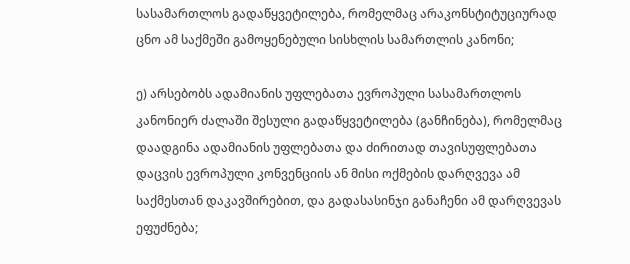სასამართლოს გადაწყვეტილება, რომელმაც არაკონსტიტუციურად ცნო ამ საქმეში გამოყენებული სისხლის სამართლის კანონი;

ე) არსებობს ადამიანის უფლებათა ევროპული სასამართლოს კანონიერ ძალაში შესული გადაწყვეტილება (განჩინება), რომელმაც დაადგინა ადამიანის უფლებათა და ძირითად თავისუფლებათა დაცვის ევროპული კონვენციის ან მისი ოქმების დარღვევა ამ საქმესთან დაკავშირებით, და გადასასინჯი განაჩენი ამ დარღვევას ეფუძნება;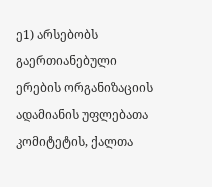ე1) არსებობს გაერთიანებული ერების ორგანიზაციის ადამიანის უფლებათა კომიტეტის, ქალთა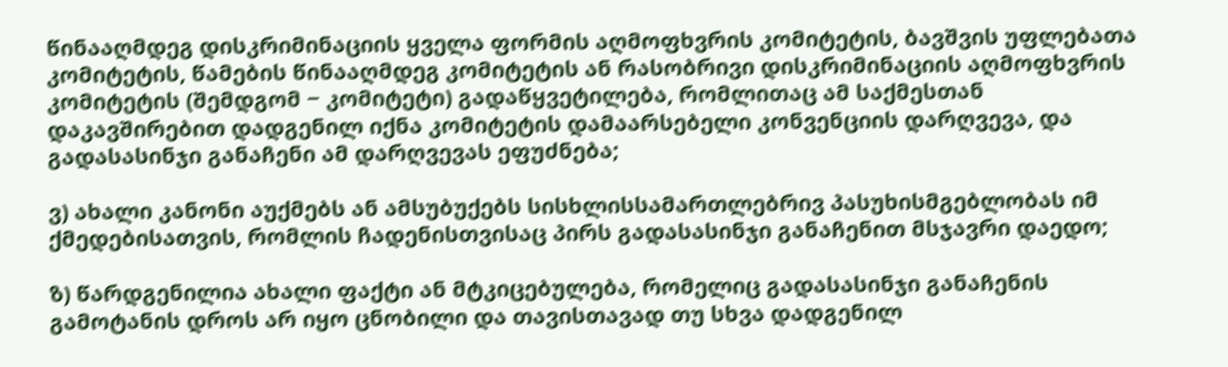წინააღმდეგ დისკრიმინაციის ყველა ფორმის აღმოფხვრის კომიტეტის, ბავშვის უფლებათა კომიტეტის, წამების წინააღმდეგ კომიტეტის ან რასობრივი დისკრიმინაციის აღმოფხვრის კომიტეტის (შემდგომ − კომიტეტი) გადაწყვეტილება, რომლითაც ამ საქმესთან დაკავშირებით დადგენილ იქნა კომიტეტის დამაარსებელი კონვენციის დარღვევა, და გადასასინჯი განაჩენი ამ დარღვევას ეფუძნება;

ვ) ახალი კანონი აუქმებს ან ამსუბუქებს სისხლისსამართლებრივ პასუხისმგებლობას იმ ქმედებისათვის, რომლის ჩადენისთვისაც პირს გადასასინჯი განაჩენით მსჯავრი დაედო;

ზ) წარდგენილია ახალი ფაქტი ან მტკიცებულება, რომელიც გადასასინჯი განაჩენის გამოტანის დროს არ იყო ცნობილი და თავისთავად თუ სხვა დადგენილ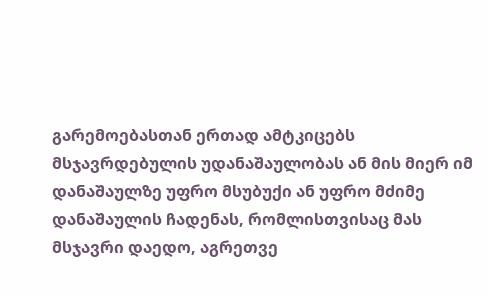გარემოებასთან ერთად ამტკიცებს მსჯავრდებულის უდანაშაულობას ან მის მიერ იმ დანაშაულზე უფრო მსუბუქი ან უფრო მძიმე დანაშაულის ჩადენას, რომლისთვისაც მას მსჯავრი დაედო, აგრეთვე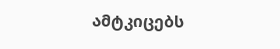ამტკიცებს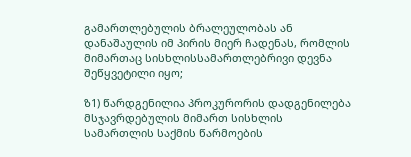გამართლებულის ბრალეულობას ან დანაშაულის იმ პირის მიერ ჩადენას, რომლის მიმართაც სისხლისსამართლებრივი დევნა შეწყვეტილი იყო;

ზ1) წარდგენილია პროკურორის დადგენილება მსჯავრდებულის მიმართ სისხლის სამართლის საქმის წარმოების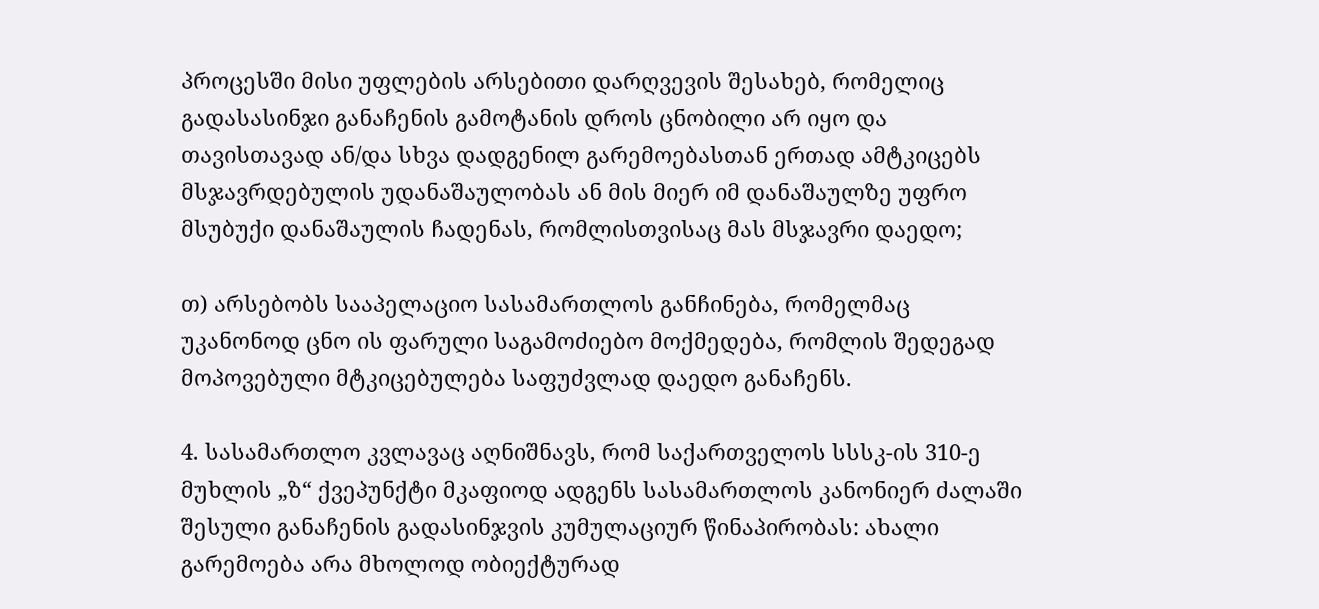პროცესში მისი უფლების არსებითი დარღვევის შესახებ, რომელიც გადასასინჯი განაჩენის გამოტანის დროს ცნობილი არ იყო და თავისთავად ან/და სხვა დადგენილ გარემოებასთან ერთად ამტკიცებს მსჯავრდებულის უდანაშაულობას ან მის მიერ იმ დანაშაულზე უფრო მსუბუქი დანაშაულის ჩადენას, რომლისთვისაც მას მსჯავრი დაედო;

თ) არსებობს სააპელაციო სასამართლოს განჩინება, რომელმაც უკანონოდ ცნო ის ფარული საგამოძიებო მოქმედება, რომლის შედეგად მოპოვებული მტკიცებულება საფუძვლად დაედო განაჩენს.

4. სასამართლო კვლავაც აღნიშნავს, რომ საქართველოს სსსკ-ის 310-ე მუხლის „ზ“ ქვეპუნქტი მკაფიოდ ადგენს სასამართლოს კანონიერ ძალაში შესული განაჩენის გადასინჯვის კუმულაციურ წინაპირობას: ახალი გარემოება არა მხოლოდ ობიექტურად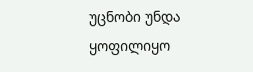უცნობი უნდა ყოფილიყო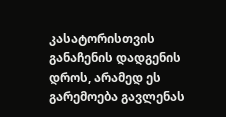კასატორისთვის განაჩენის დადგენის დროს, არამედ ეს გარემოება გავლენას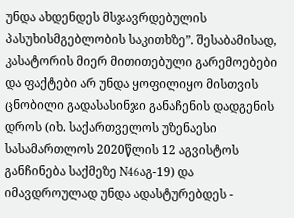უნდა ახდენდეს მსჯავრდებულის პასუხისმგებლობის საკითხზე”. შესაბამისად, კასატორის მიერ მითითებული გარემოებები და ფაქტები არ უნდა ყოფილიყო მისთვის ცნობილი გადასასინჯი განაჩენის დადგენის დროს (იხ. საქართველოს უზენაესი სასამართლოს 2020წლის 12 აგვისტოს განჩინება საქმეზე N46აგ-19) და იმავდროულად უნდა ადასტურებდეს -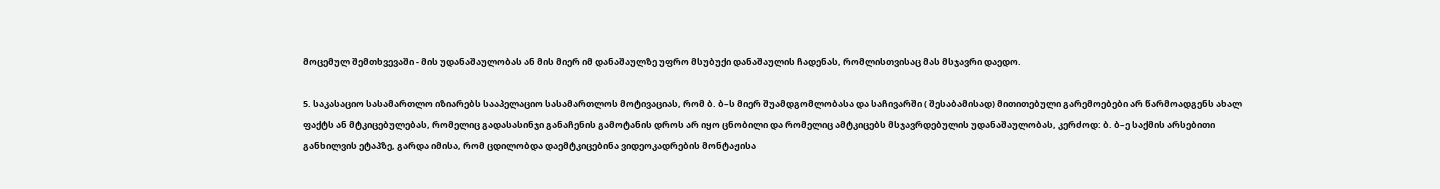მოცემულ შემთხვევაში - მის უდანაშაულობას ან მის მიერ იმ დანაშაულზე უფრო მსუბუქი დანაშაულის ჩადენას, რომლისთვისაც მას მსჯავრი დაედო.

5. საკასაციო სასამართლო იზიარებს სააპელაციო სასამართლოს მოტივაციას, რომ ბ. ბ–ს მიერ შუამდგომლობასა და საჩივარში ( შესაბამისად) მითითებული გარემოებები არ წარმოადგენს ახალ ფაქტს ან მტკიცებულებას, რომელიც გადასასინჯი განაჩენის გამოტანის დროს არ იყო ცნობილი და რომელიც ამტკიცებს მსჯავრდებულის უდანაშაულობას, კერძოდ: ბ. ბ–ე საქმის არსებითი განხილვის ეტაპზე, გარდა იმისა, რომ ცდილობდა დაემტკიცებინა ვიდეოკადრების მონტაჟისა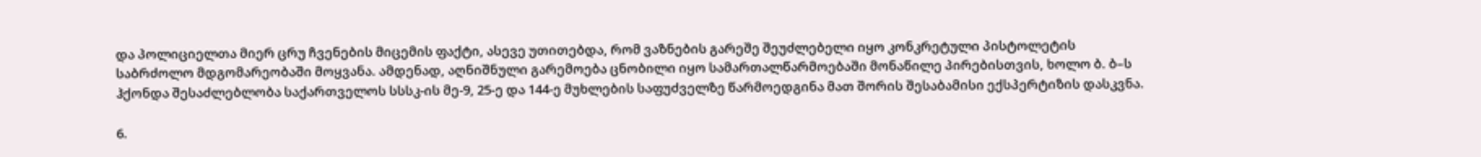და პოლიციელთა მიერ ცრუ ჩვენების მიცემის ფაქტი, ასევე უთითებდა, რომ ვაზნების გარეშე შეუძლებელი იყო კონკრეტული პისტოლეტის საბრძოლო მდგომარეობაში მოყვანა. ამდენად, აღნიშნული გარემოება ცნობილი იყო სამართალწარმოებაში მონაწილე პირებისთვის, ხოლო ბ. ბ–ს ჰქონდა შესაძლებლობა საქართველოს სსსკ-ის მე-9, 25-ე და 144-ე მუხლების საფუძველზე წარმოედგინა მათ შორის შესაბამისი ექსპერტიზის დასკვნა.

6.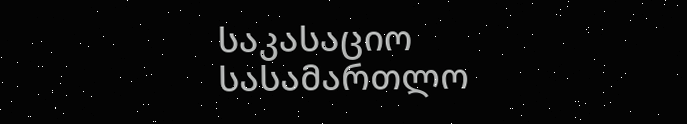საკასაციო სასამართლო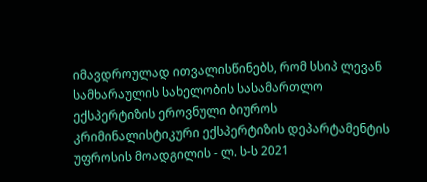იმავდროულად ითვალისწინებს, რომ სსიპ ლევან სამხარაულის სახელობის სასამართლო ექსპერტიზის ეროვნული ბიუროს კრიმინალისტიკური ექსპერტიზის დეპარტამენტის უფროსის მოადგილის - ლ. ს-ს 2021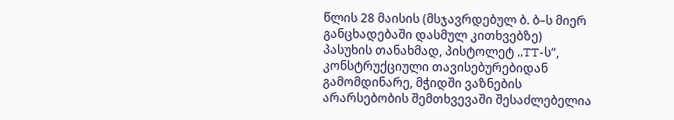წლის 28 მაისის (მსჯავრდებულ ბ. ბ–ს მიერ განცხადებაში დასმულ კითხვებზე) პასუხის თანახმად, პისტოლეტ ,,TT-ს“, კონსტრუქციული თავისებურებიდან გამომდინარე, მჭიდში ვაზნების არარსებობის შემთხვევაში შესაძლებელია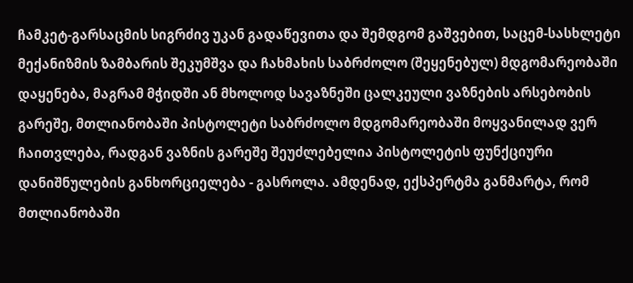ჩამკეტ-გარსაცმის სიგრძივ უკან გადაწევითა და შემდგომ გაშვებით, საცემ-სასხლეტი მექანიზმის ზამბარის შეკუმშვა და ჩახმახის საბრძოლო (შეყენებულ) მდგომარეობაში დაყენება, მაგრამ მჭიდში ან მხოლოდ სავაზნეში ცალკეული ვაზნების არსებობის გარეშე, მთლიანობაში პისტოლეტი საბრძოლო მდგომარეობაში მოყვანილად ვერ ჩაითვლება, რადგან ვაზნის გარეშე შეუძლებელია პისტოლეტის ფუნქციური დანიშნულების განხორციელება - გასროლა. ამდენად, ექსპერტმა განმარტა, რომ მთლიანობაში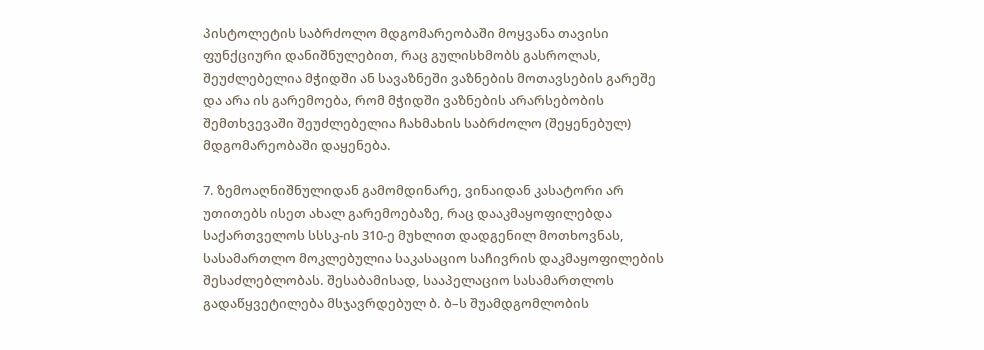პისტოლეტის საბრძოლო მდგომარეობაში მოყვანა თავისი ფუნქციური დანიშნულებით, რაც გულისხმობს გასროლას, შეუძლებელია მჭიდში ან სავაზნეში ვაზნების მოთავსების გარეშე და არა ის გარემოება, რომ მჭიდში ვაზნების არარსებობის შემთხვევაში შეუძლებელია ჩახმახის საბრძოლო (შეყენებულ) მდგომარეობაში დაყენება.

7. ზემოაღნიშნულიდან გამომდინარე, ვინაიდან კასატორი არ უთითებს ისეთ ახალ გარემოებაზე, რაც დააკმაყოფილებდა საქართველოს სსსკ-ის 310-ე მუხლით დადგენილ მოთხოვნას, სასამართლო მოკლებულია საკასაციო საჩივრის დაკმაყოფილების შესაძლებლობას. შესაბამისად, სააპელაციო სასამართლოს გადაწყვეტილება მსჯავრდებულ ბ. ბ–ს შუამდგომლობის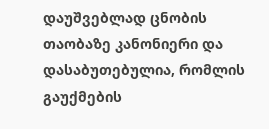დაუშვებლად ცნობის თაობაზე კანონიერი და დასაბუთებულია, რომლის გაუქმების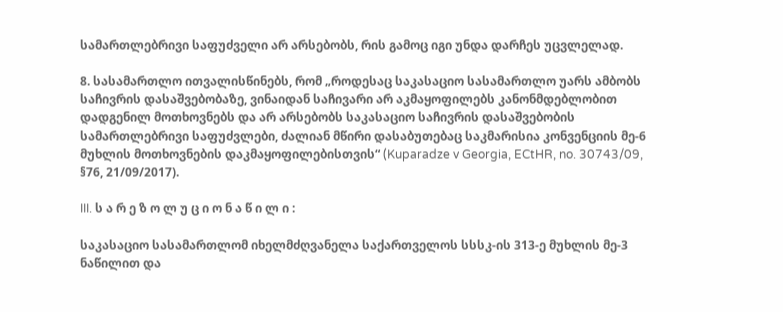სამართლებრივი საფუძველი არ არსებობს, რის გამოც იგი უნდა დარჩეს უცვლელად.

8. სასამართლო ითვალისწინებს, რომ „როდესაც საკასაციო სასამართლო უარს ამბობს საჩივრის დასაშვებობაზე, ვინაიდან საჩივარი არ აკმაყოფილებს კანონმდებლობით დადგენილ მოთხოვნებს და არ არსებობს საკასაციო საჩივრის დასაშვებობის სამართლებრივი საფუძვლები, ძალიან მწირი დასაბუთებაც საკმარისია კონვენციის მე-6 მუხლის მოთხოვნების დაკმაყოფილებისთვის“ (Kuparadze v Georgia, ECtHR, no. 30743/09, §76, 21/09/2017).

III. ს ა რ ე ზ ო ლ უ ც ი ო ნ ა წ ი ლ ი :

საკასაციო სასამართლომ იხელმძღვანელა საქართველოს სსსკ-ის 313-ე მუხლის მე-3 ნაწილით და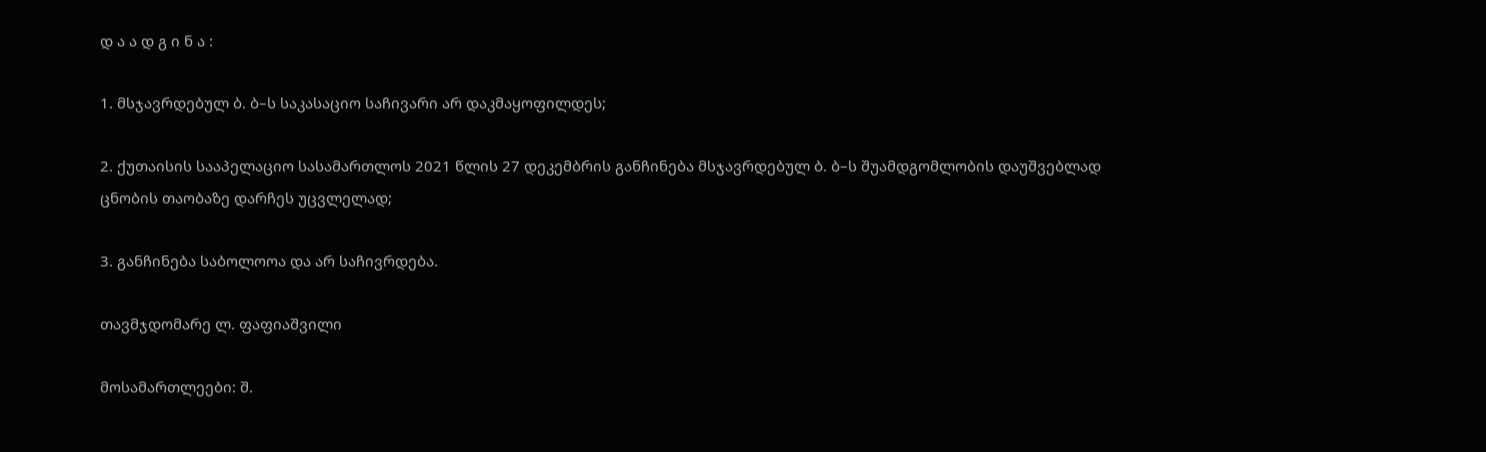დ ა ა დ გ ი ნ ა :

1. მსჯავრდებულ ბ. ბ–ს საკასაციო საჩივარი არ დაკმაყოფილდეს;

2. ქუთაისის სააპელაციო სასამართლოს 2021 წლის 27 დეკემბრის განჩინება მსჯავრდებულ ბ. ბ–ს შუამდგომლობის დაუშვებლად ცნობის თაობაზე დარჩეს უცვლელად;

3. განჩინება საბოლოოა და არ საჩივრდება.

თავმჯდომარე ლ. ფაფიაშვილი

მოსამართლეები: შ.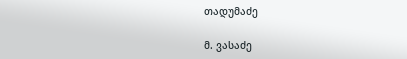თადუმაძე

მ. ვასაძე